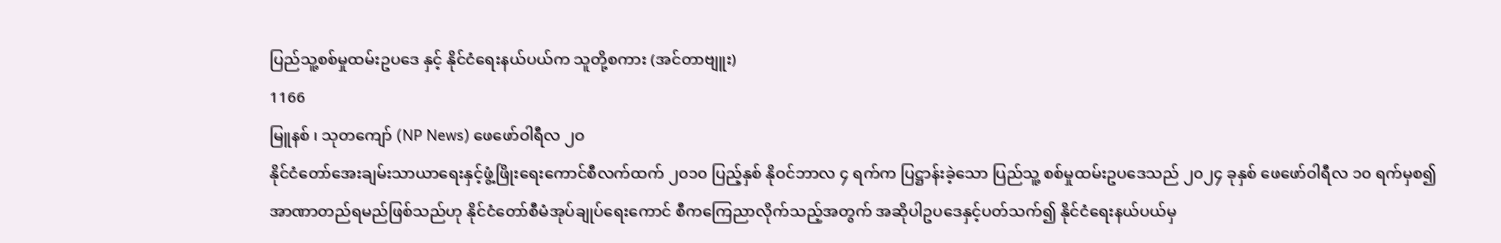ပြည်သူ့စစ်မှုထမ်းဥပဒေ နှင့် နိုင်ငံရေးနယ်ပယ်က သူတို့စကား (အင်တာဗျူး)
1166
မြူနစ် ၊ သုတကျော် (NP News) ဖေဖော်ဝါရီလ ၂ဝ
နိုင်ငံတော်အေးချမ်းသာယာရေးနှင့်ဖွံ့ဖြိုးရေးကောင်စီလက်ထက် ၂၀၁၀ ပြည့်နှစ် နိုဝင်ဘာလ ၄ ရက်က ပြဋ္ဌာန်းခဲ့သော ပြည်သူ့ စစ်မှုထမ်းဥပဒေသည် ၂၀၂၄ ခုနှစ် ဖေဖော်ဝါရီလ ၁၀ ရက်မှစ၍ အာဏာတည်ရမည်ဖြစ်သည်ဟု နိုင်ငံတော်စီမံအုပ်ချုပ်ရေးကောင် စီကကြေညာလိုက်သည့်အတွက် အဆိုပါဥပဒေနှင့်ပတ်သက်၍ နိုင်ငံရေးနယ်ပယ်မှ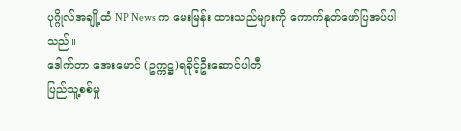ပုဂ္ဂိုလ်အချို့ထံ NP News က မေးမြန်း ထားသည်များကို ကောက်နုတ်ဖော်ပြအပ်ပါသည်။
ဒေါက်တာ အေးမောင် (ဥက္ကဋ္ဌ)ရခိုင့်ဦးဆောင်ပါတီ
ပြည်သူ့စစ်မှု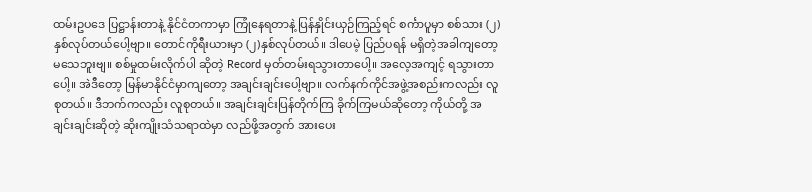ထမ်းဥပဒေ ပြဋ္ဌာန်းတာနဲ့ နိုင်ငံတကာမှာ ကြုံနေရတာနဲ့ ပြန်နှိုင်းယှဉ်ကြည့်ရင် စင်္ကာပူမှာ စစ်သား (၂)နှစ်လုပ်တယ်ပေါ့ဗျာ။ တောင်ကိုရီးယားမှာ (၂)နှစ်လုပ်တယ်။ ဒါပေမဲ့ ပြည်ပရန် မရှိတဲ့အခါကျတော့ မသေဘူးဗျ။ စစ်မှုထမ်းလိုက်ပါ ဆိုတဲ့ Record မှတ်တမ်းရသွားတာပေါ့။ အလေ့အကျင့် ရသွားတာပေါ့။ အဲဒီတော့ မြန်မာနိုင်ငံမှာကျတော့ အချင်းချင်းပေါ့ဗျာ။ လက်နက်ကိုင်အဖွဲ့အစည်းကလည်း လူစုတယ်။ ဒီဘက်ကလည်း လူစုတယ်။ အချင်းချင်းပြန်တိုက်ကြ ခိုက်ကြမယ်ဆိုတော့ ကိုယ်တို့ အချင်းချင်းဆိုတဲ့ ဆိုးကျိုးသံသရာထဲမှာ လည်ဖို့အတွက် အားပေး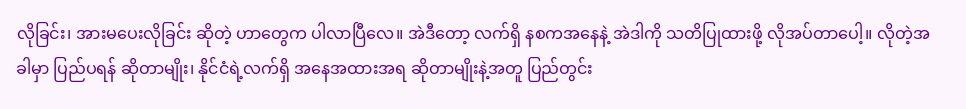လိုခြင်း၊ အားမပေးလိုခြင်း ဆိုတဲ့ ဟာတွေက ပါလာပြီလေ။ အဲဒီတော့ လက်ရှိ နစကအနေနဲ့ အဲဒါကို သတိပြုထားဖို့ လိုအပ်တာပေါ့။ လိုတဲ့အခါမှာ ပြည်ပရန် ဆိုတာမျိုး၊ နိုင်ငံရဲ့လက်ရှိ အနေအထားအရ ဆိုတာမျိုးနဲ့အတူ ပြည်တွင်း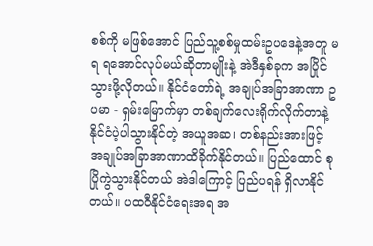စစ်ကို မဖြစ်အောင် ပြည်သူ့စစ်မှုထမ်းဥပဒေနဲ့အတူ မရ ရအောင်လုပ်မယ်ဆိုတာမျိုးနဲ့ အဲဒီနှစ်ခုက အပြိုင် သွားဖို့လိုတယ်။ နိုင်ငံတော်ရဲ့ အချုပ်အခြာအာဏာ ဥပမာ - ရှမ်းမြောက်မှာ တစ်ချက်လေးရိုက်လိုက်တာနဲ့ နိုင်ငံပဲ့ပါသွားနိုင်တဲ့ အယူအဆ၊ တစ်နည်းအားဖြင့် အချုပ်အခြာအာဏာထိခိုက်နိုင်တယ်။ ပြည်ထောင် စုပြိုကွဲသွားနိုင်တယ် အဲဒါကြောင့် ပြည်ပရန် ရှိလာနိုင်တယ်။ ပထဝီနိုင်ငံရေးအရ အ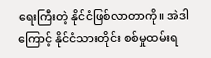ရေးကြီးတဲ့ နိုင်ငံဖြစ်လာတာကို။ အဲဒါကြောင့် နိုင်ငံသားတိုင်း စစ်မှုထမ်းရ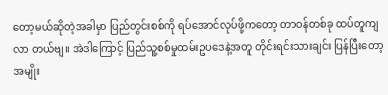တော့မယ်ဆိုတဲ့အခါမှာ ပြည်တွင်းစစ်ကို ရပ်အောင်လုပ်ဖို့ကတော့ တာဝန်တစ်ခု ထပ်တူကျလာ တယ်ဗျ။ အဲဒါကြောင့် ပြည်သူ့စစ်မှုထမ်းဥပဒေနဲ့အတူ တိုင်းရင်းသားချင်း ပြန်ပြီးတော့ အမျိုး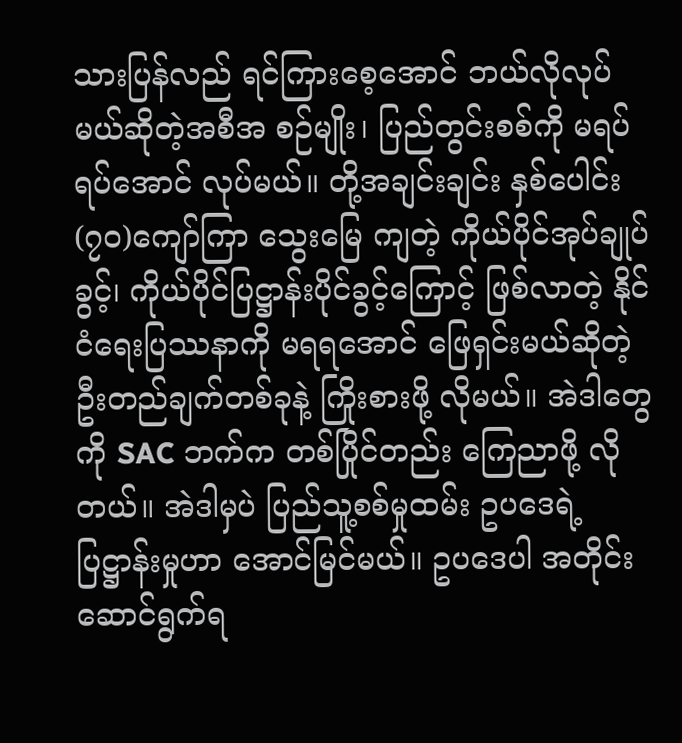သားပြန်လည် ရင်ကြားစေ့အောင် ဘယ်လိုလုပ်မယ်ဆိုတဲ့အစီအ စဉ်မျိုး၊ ပြည်တွင်းစစ်ကို မရပ်ရပ်အောင် လုပ်မယ်။ တို့အချင်းချင်း နှစ်ပေါင်း (၇၀)ကျော်ကြာ သွေးမြေ ကျတဲ့ ကိုယ်ပိုင်အုပ်ချုပ်ခွင့်၊ ကိုယ်ပိုင်ပြဋ္ဌာန်းပိုင်ခွင့်ကြောင့် ဖြစ်လာတဲ့ နိုင်ငံရေးပြဿနာကို မရရအောင် ဖြေရှင်းမယ်ဆိုတဲ့ ဦးတည်ချက်တစ်ခုနဲ့ ကြိုးစားဖို့ လိုမယ်။ အဲဒါတွေကို SAC ဘက်က တစ်ပြိုင်တည်း ကြေညာဖို့ လိုတယ်။ အဲဒါမှပဲ ပြည်သူ့စစ်မှုထမ်း ဥပဒေရဲ့ပြဋ္ဌာန်းမှုဟာ အောင်မြင်မယ်။ ဥပဒေပါ အတိုင်း ဆောင်ရွက်ရ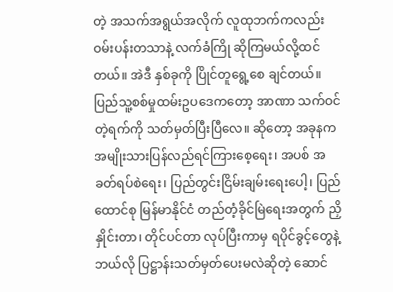တဲ့ အသက်အရွယ်အလိုက် လူထုဘက်ကလည်း ဝမ်းပန်းတသာနဲ့ လက်ခံကြို ဆိုကြမယ်လို့ထင်တယ်။ အဲဒီ နှစ်ခုကို ပြိုင်တူရွေ့စေ ချင်တယ်။ ပြည်သူ့စစ်မှုထမ်းဥပဒေကတော့ အာဏာ သက်ဝင်တဲ့ရက်ကို သတ်မှတ်ပြီးပြီလေ။ ဆိုတော့ အခုနက အမျိုးသားပြန်လည်ရင်ကြားစေ့ရေး၊ အပစ် အခတ်ရပ်စဲရေး၊ ပြည်တွင်းငြိမ်းချမ်းရေးပေါ့၊ ပြည်ထောင်စု မြန်မာနိုင်ငံ တည်တံ့ခိုင်မြဲရေးအတွက် ညှိနှိုင်းတာ၊ တိုင်ပင်တာ လုပ်ပြီးကာမှ ရပိုင်ခွင့်တွေနဲ့ ဘယ်လို ပြဋ္ဌာန်းသတ်မှတ်ပေးမလဲဆိုတဲ့ ဆောင်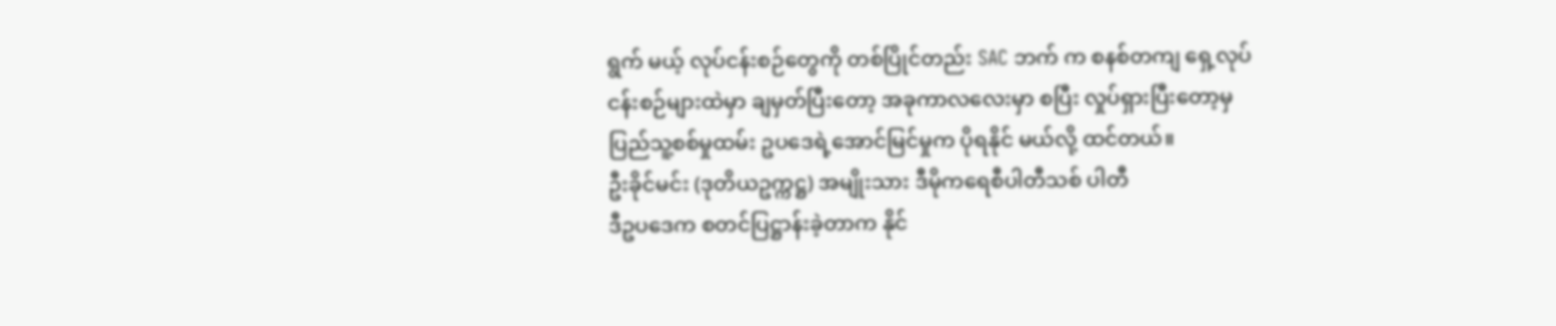ရွက် မယ့် လုပ်ငန်းစဉ်တွေကို တစ်ပြိုင်တည်း SAC ဘက် က စနစ်တကျ ရှေ့လုပ်ငန်းစဉ်များထဲမှာ ချမှတ်ပြီးတော့ အခုကာလလေးမှာ စပြီး လှုပ်ရှားပြီးတော့မှ ပြည်သူ့စစ်မှုထမ်း ဥပဒေရဲ့အောင်မြင်မှုက ပိုရနိုင် မယ်လို့ ထင်တယ်။
ဦးခိုင်မင်း (ဒုတိယဥက္ကဋ္ဌ) အမျိုးသား ဒီမိုကရေစီပါတီသစ် ပါတီ
ဒီဥပဒေက စတင်ပြဋ္ဌာန်းခဲ့တာက နိုင်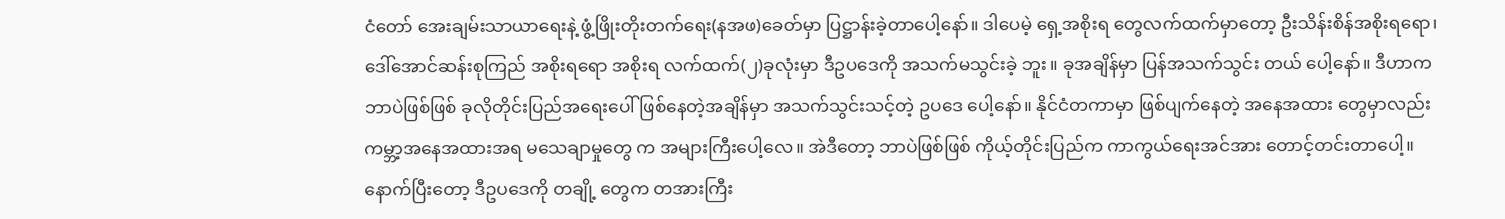ငံတော် အေးချမ်းသာယာရေးနဲ့ ဖွံ့ဖြိုးတိုးတက်ရေး(နအဖ)ခေတ်မှာ ပြဋ္ဌာန်းခဲ့တာပေါ့နော်။ ဒါပေမဲ့ ရှေ့အစိုးရ တွေလက်ထက်မှာတော့ ဦးသိန်းစိန်အစိုးရရော၊ ဒေါ်အောင်ဆန်းစုကြည် အစိုးရရော အစိုးရ လက်ထက်(၂)ခုလုံးမှာ ဒီဥပဒေကို အသက်မသွင်းခဲ့ ဘူး။ ခုအချိန်မှာ ပြန်အသက်သွင်း တယ် ပေါ့နော်။ ဒီဟာက ဘာပဲဖြစ်ဖြစ် ခုလိုတိုင်းပြည်အရေးပေါ် ဖြစ်နေတဲ့အချိန်မှာ အသက်သွင်းသင့်တဲ့ ဥပဒေ ပေါ့နော်။ နိုင်ငံတကာမှာ ဖြစ်ပျက်နေတဲ့ အနေအထား တွေမှာလည်း ကမ္ဘာ့အနေအထားအရ မသေချာမှုတွေ က အများကြီးပေါ့လေ။ အဲဒီတော့ ဘာပဲဖြစ်ဖြစ် ကိုယ့်တိုင်းပြည်က ကာကွယ်ရေးအင်အား တောင့်တင်းတာပေါ့။ နောက်ပြီးတော့ ဒီဥပဒေကို တချို့ တွေက တအားကြီး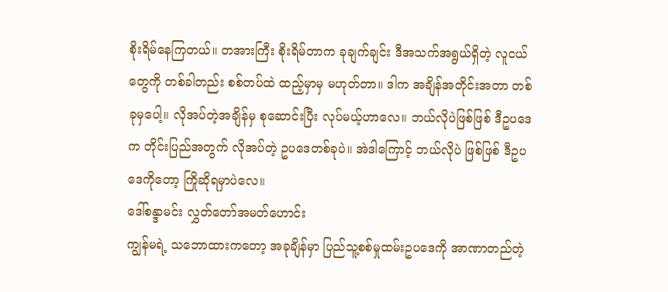စိုးရိမ်နေကြတယ်။ တအားကြီး စိုးရိမ်တာက ခုချက်ချင်း ဒီအသက်အရွယ်ရှိတဲ့ လူငယ်တွေကို တစ်ခါတည်း စစ်တပ်ထဲ ထည့်မှာမှ မဟုတ်တာ။ ဒါက အချိန်အတိုင်းအတာ တစ်ခုမှပေါ့။ လိုအပ်တဲ့အချိန်မှ စုဆောင်းပြီး လုပ်မယ့်ဟာလေ။ ဘယ်လိုပဲဖြစ်ဖြစ် ဒီဥပဒေက တိုင်းပြည်အတွက် လိုအပ်တဲ့ ဥပဒေတစ်ခုပဲ။ အဲဒါကြောင့် ဘယ်လိုပဲ ဖြစ်ဖြစ် ဒီဥပဒေကိုတော့ ကြိုဆိုရမှာပဲလေ။
ဒေါ်စန္ဒာမင်း လွှတ်တော်အမတ်ဟောင်း
ကျွန်မရဲ့ သဘောထားကတော့ အခုချိန်မှာ ပြည်သူ့စစ်မှုထမ်းဥပဒေကို အာဏာတည်တဲ့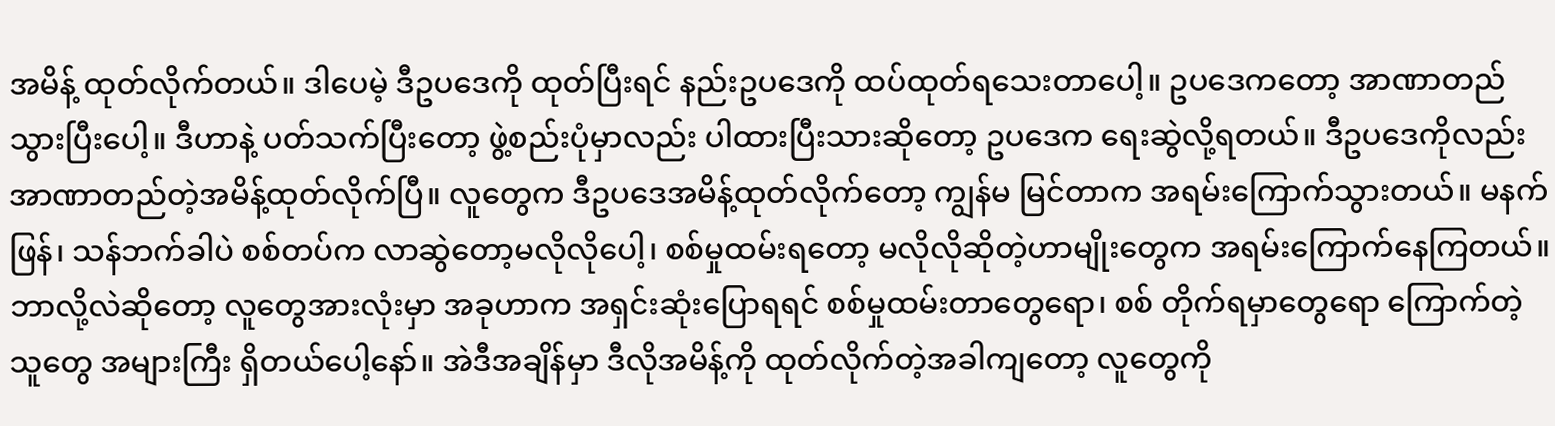အမိန့် ထုတ်လိုက်တယ်။ ဒါပေမဲ့ ဒီဥပဒေကို ထုတ်ပြီးရင် နည်းဥပဒေကို ထပ်ထုတ်ရသေးတာပေါ့။ ဥပဒေကတော့ အာဏာတည် သွားပြီးပေါ့။ ဒီဟာနဲ့ ပတ်သက်ပြီးတော့ ဖွဲ့စည်းပုံမှာလည်း ပါထားပြီးသားဆိုတော့ ဥပဒေက ရေးဆွဲလို့ရတယ်။ ဒီဥပဒေကိုလည်း အာဏာတည်တဲ့အမိန့်ထုတ်လိုက်ပြီ။ လူတွေက ဒီဥပဒေအမိန့်ထုတ်လိုက်တော့ ကျွန်မ မြင်တာက အရမ်းကြောက်သွားတယ်။ မနက်ဖြန်၊ သန်ဘက်ခါပဲ စစ်တပ်က လာဆွဲတော့မလိုလိုပေါ့၊ စစ်မှုထမ်းရတော့ မလိုလိုဆိုတဲ့ဟာမျိုးတွေက အရမ်းကြောက်နေကြတယ်။ ဘာလို့လဲဆိုတော့ လူတွေအားလုံးမှာ အခုဟာက အရှင်းဆုံးပြောရရင် စစ်မှုထမ်းတာတွေရော၊ စစ် တိုက်ရမှာတွေရော ကြောက်တဲ့သူတွေ အများကြီး ရှိတယ်ပေါ့နော်။ အဲဒီအချိန်မှာ ဒီလိုအမိန့်ကို ထုတ်လိုက်တဲ့အခါကျတော့ လူတွေကို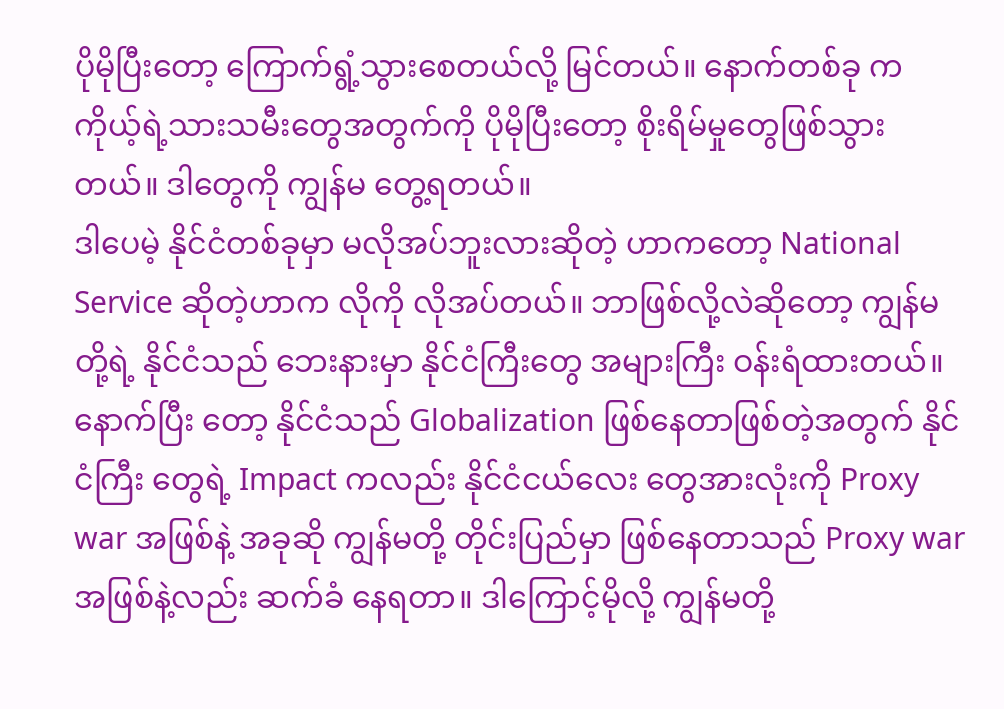ပိုမိုပြီးတော့ ကြောက်ရွံ့သွားစေတယ်လို့ မြင်တယ်။ နောက်တစ်ခု က ကိုယ့်ရဲ့သားသမီးတွေအတွက်ကို ပိုမိုပြီးတော့ စိုးရိမ်မှုတွေဖြစ်သွားတယ်။ ဒါတွေကို ကျွန်မ တွေ့ရတယ်။
ဒါပေမဲ့ နိုင်ငံတစ်ခုမှာ မလိုအပ်ဘူးလားဆိုတဲ့ ဟာကတော့ National Service ဆိုတဲ့ဟာက လိုကို လိုအပ်တယ်။ ဘာဖြစ်လို့လဲဆိုတော့ ကျွန်မတို့ရဲ့ နိုင်ငံသည် ဘေးနားမှာ နိုင်ငံကြီးတွေ အများကြီး ဝန်းရံထားတယ်။ နောက်ပြီး တော့ နိုင်ငံသည် Globalization ဖြစ်နေတာဖြစ်တဲ့အတွက် နိုင်ငံကြီး တွေရဲ့ Impact ကလည်း နိုင်ငံငယ်လေး တွေအားလုံးကို Proxy war အဖြစ်နဲ့ အခုဆို ကျွန်မတို့ တိုင်းပြည်မှာ ဖြစ်နေတာသည် Proxy war အဖြစ်နဲ့လည်း ဆက်ခံ နေရတာ။ ဒါကြောင့်မိုလို့ ကျွန်မတို့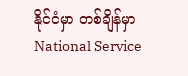နိုင်ငံမှာ တစ်ချိန်မှာ National Service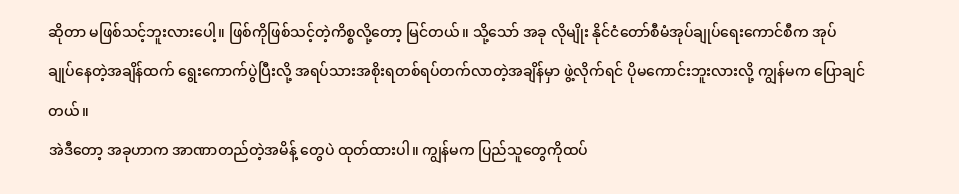ဆိုတာ မဖြစ်သင့်ဘူးလားပေါ့။ ဖြစ်ကိုဖြစ်သင့်တဲ့ကိစ္စလို့တော့ မြင်တယ်။ သို့သော် အခု လိုမျိုး နိုင်ငံတော်စီမံအုပ်ချုပ်ရေးကောင်စီက အုပ် ချုပ်နေတဲ့အချိန်ထက် ရွေးကောက်ပွဲပြီးလို့ အရပ်သားအစိုးရတစ်ရပ်တက်လာတဲ့အချိန်မှာ ဖွဲ့လိုက်ရင် ပိုမကောင်းဘူးလားလို့ ကျွန်မက ပြောချင်တယ်။
အဲဒီတော့ အခုဟာက အာဏာတည်တဲ့အမိန့် တွေပဲ ထုတ်ထားပါ။ ကျွန်မက ပြည်သူတွေကိုထပ်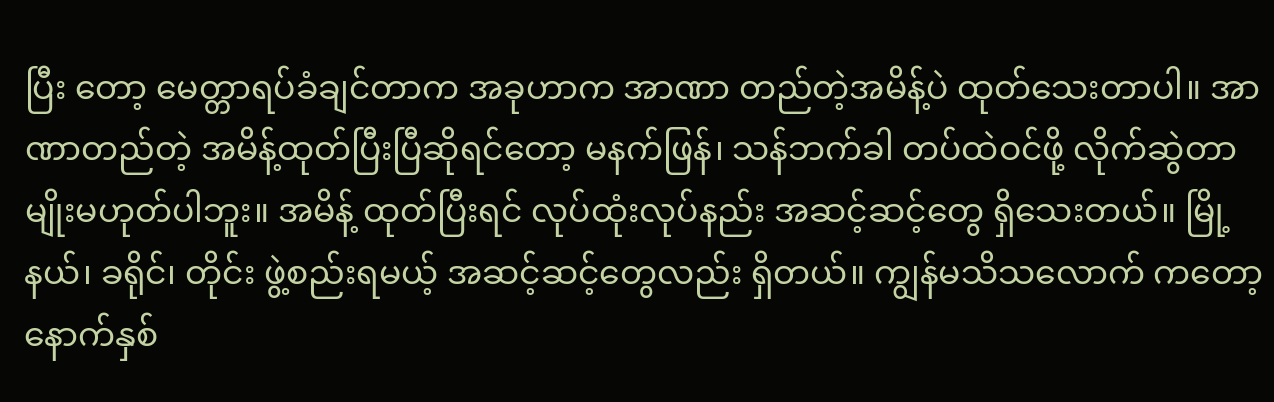ပြီး တော့ မေတ္တာရပ်ခံချင်တာက အခုဟာက အာဏာ တည်တဲ့အမိန့်ပဲ ထုတ်သေးတာပါ။ အာဏာတည်တဲ့ အမိန့်ထုတ်ပြီးပြီဆိုရင်တော့ မနက်ဖြန်၊ သန်ဘက်ခါ တပ်ထဲဝင်ဖို့ လိုက်ဆွဲတာမျိုးမဟုတ်ပါဘူး။ အမိန့် ထုတ်ပြီးရင် လုပ်ထုံးလုပ်နည်း အဆင့်ဆင့်တွေ ရှိသေးတယ်။ မြို့နယ်၊ ခရိုင်၊ တိုင်း ဖွဲ့စည်းရမယ့် အဆင့်ဆင့်တွေလည်း ရှိတယ်။ ကျွန်မသိသလောက် ကတော့ နောက်နှစ်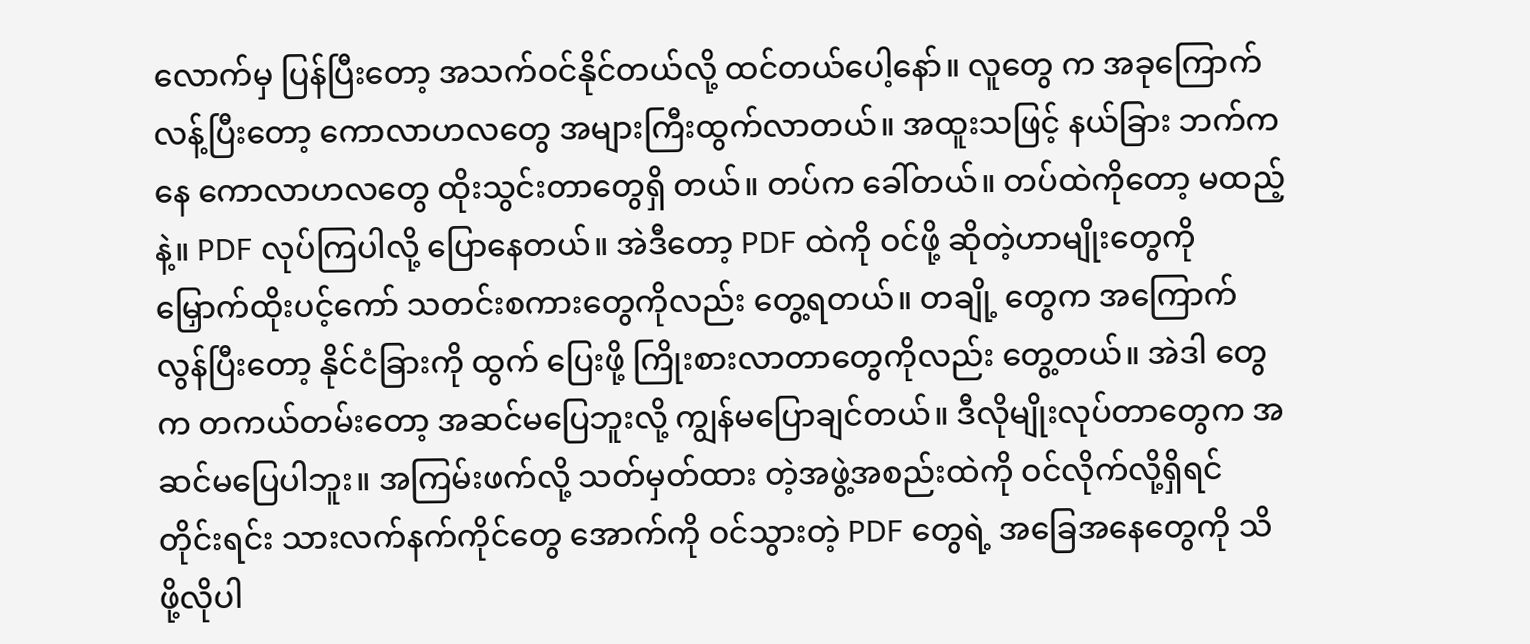လောက်မှ ပြန်ပြီးတော့ အသက်ဝင်နိုင်တယ်လို့ ထင်တယ်ပေါ့နော်။ လူတွေ က အခုကြောက်လန့်ပြီးတော့ ကောလာဟလတွေ အများကြီးထွက်လာတယ်။ အထူးသဖြင့် နယ်ခြား ဘက်ကနေ ကောလာဟလတွေ ထိုးသွင်းတာတွေရှိ တယ်။ တပ်က ခေါ်တယ်။ တပ်ထဲကိုတော့ မထည့်နဲ့။ PDF လုပ်ကြပါလို့ ပြောနေတယ်။ အဲဒီတော့ PDF ထဲကို ဝင်ဖို့ ဆိုတဲ့ဟာမျိုးတွေကို မြှောက်ထိုးပင့်ကော် သတင်းစကားတွေကိုလည်း တွေ့ရတယ်။ တချို့ တွေက အကြောက်လွန်ပြီးတော့ နိုင်ငံခြားကို ထွက် ပြေးဖို့ ကြိုးစားလာတာတွေကိုလည်း တွေ့တယ်။ အဲဒါ တွေက တကယ်တမ်းတော့ အဆင်မပြေဘူးလို့ ကျွန်မပြောချင်တယ်။ ဒီလိုမျိုးလုပ်တာတွေက အဆင်မပြေပါဘူး။ အကြမ်းဖက်လို့ သတ်မှတ်ထား တဲ့အဖွဲ့အစည်းထဲကို ဝင်လိုက်လို့ရှိရင် တိုင်းရင်း သားလက်နက်ကိုင်တွေ အောက်ကို ဝင်သွားတဲ့ PDF တွေရဲ့ အခြေအနေတွေကို သိဖို့လိုပါ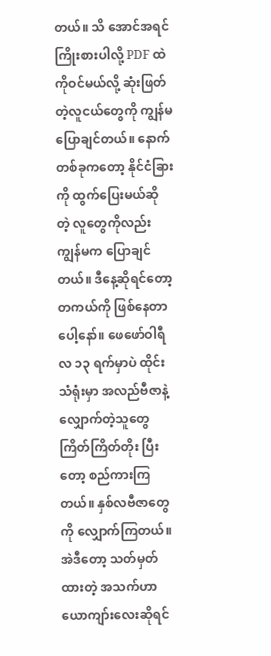တယ်။ သိ အောင်အရင်ကြိုးစားပါလို့ PDF ထဲကိုဝင်မယ်လို့ ဆုံးဖြတ်တဲ့လူငယ်တွေကို ကျွန်မ ပြောချင်တယ်။ နောက်တစ်ခုကတော့ နိုင်ငံခြားကို ထွက်ပြေးမယ်ဆို တဲ့ လူတွေကိုလည်း ကျွန်မက ပြောချင်တယ်။ ဒီနေ့ဆိုရင်တော့ တကယ်ကို ဖြစ်နေတာပေါ့နော်။ ဖေဖော်ဝါရီလ ၁၃ ရက်မှာပဲ ထိုင်းသံရုံးမှာ အလည်ဗီဇာနဲ့ လျှောက်တဲ့သူတွေ ကြိတ်ကြိတ်တိုး ပြီးတော့ စည်ကားကြတယ်။ နှစ်လဗီဇာတွေကို လျှောက်ကြတယ်။ အဲဒီတော့ သတ်မှတ်ထားတဲ့ အသက်ဟာ ယောကျာ်းလေးဆိုရင်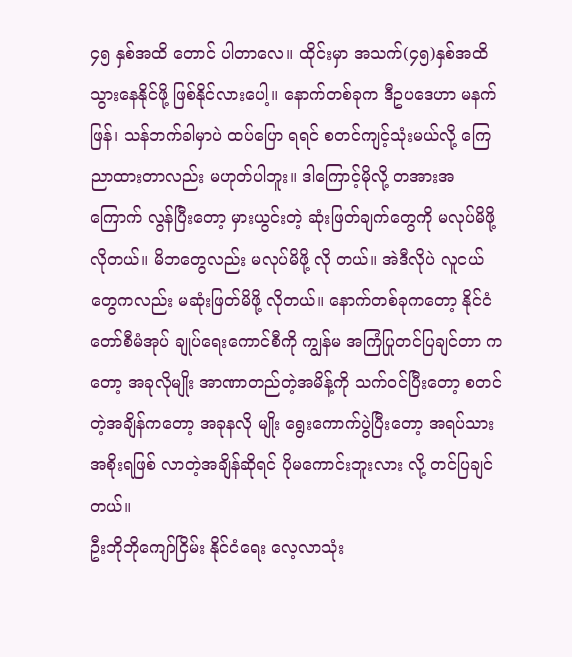၄၅ နှစ်အထိ တောင် ပါတာလေ။ ထိုင်းမှာ အသက်(၄၅)နှစ်အထိ သွားနေနိုင်ဖို့ ဖြစ်နိုင်လားပေါ့။ နောက်တစ်ခုက ဒီဥပဒေဟာ မနက်ဖြန်၊ သန်ဘက်ခါမှာပဲ ထပ်ပြော ရရင် စတင်ကျင့်သုံးမယ်လို့ ကြေညာထားတာလည်း မဟုတ်ပါဘူး။ ဒါကြောင့်မိုလို့ တအားအကြောက် လွန်ပြီးတော့ မှားယွင်းတဲ့ ဆုံးဖြတ်ချက်တွေကို မလုပ်မိဖို့ လိုတယ်။ မိဘတွေလည်း မလုပ်မိဖို့ လို တယ်။ အဲဒီလိုပဲ လူငယ်တွေကလည်း မဆုံးဖြတ်မိဖို့ လိုတယ်။ နောက်တစ်ခုကတော့ နိုင်ငံတော်စီမံအုပ် ချုပ်ရေးကောင်စီကို ကျွန်မ အကြံပြုတင်ပြချင်တာ ကတော့ အခုလိုမျိုး အာဏာတည်တဲ့အမိန့်ကို သက်ဝင်ပြီးတော့ စတင်တဲ့အချိန်ကတော့ အခုနလို မျိုး ရွေးကောက်ပွဲပြီးတော့ အရပ်သားအစိုးရဖြစ် လာတဲ့အချိန်ဆိုရင် ပိုမကောင်းဘူးလား လို့ တင်ပြချင် တယ်။
ဦးဘိုဘိုကျော်ငြိမ်း နိုင်ငံရေး လေ့လာသုံး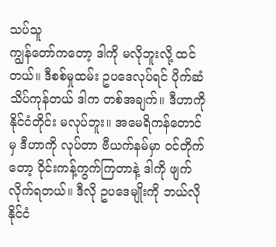သပ်သူ
ကျွန်တော်ကတော့ ဒါကို မလိုဘူးလို့ ထင်တယ်။ ဒီစစ်မှုထမ်း ဥပဒေလုပ်ရင် ပိုက်ဆံ သိပ်ကုန်တယ် ဒါက တစ်အချက်။ ဒီဟာကို နိုင်ငံတိုင်း မလုပ်ဘူး။ အမေရိကန်တောင်မှ ဒီဟာကို လုပ်တာ ဗီယက်နမ်မှာ ဝင်တိုက်တော့ ဝိုင်းကန့်ကွက်ကြတာနဲ့ ဒါကို ဖျက်လိုက်ရတယ်။ ဒီလို ဥပဒေမျိုးကို ဘယ်လို နိုင်ငံ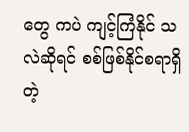တွေ ကပဲ ကျင့်ကြံနိုင် သလဲဆိုရင် စစ်ဖြစ်နိုင်စရာရှိတဲ့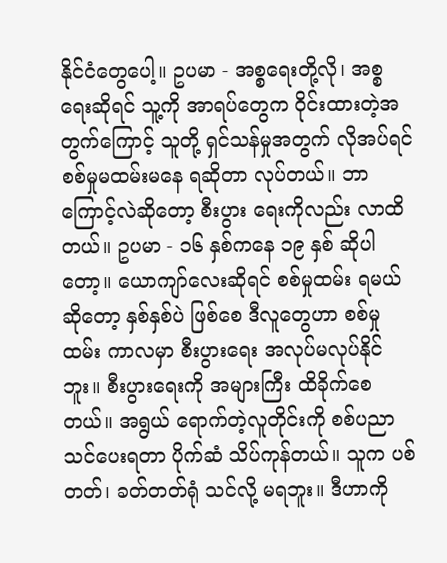နိုင်ငံတွေပေါ့။ ဥပမာ - အစ္စရေးတို့လို၊ အစ္စရေးဆိုရင် သူ့ကို အာရပ်တွေက ဝိုင်းထားတဲ့အတွက်ကြောင့် သူတို့ ရှင်သန်မှုအတွက် လိုအပ်ရင် စစ်မှုမထမ်းမနေ ရဆိုတာ လုပ်တယ်။ ဘာကြောင့်လဲဆိုတော့ စီးပွား ရေးကိုလည်း လာထိတယ်။ ဥပမာ - ၁၆ နှစ်ကနေ ၁၉ နှစ် ဆိုပါတော့။ ယောကျာ်လေးဆိုရင် စစ်မှုထမ်း ရမယ်ဆိုတော့ နှစ်နှစ်ပဲ ဖြစ်စေ ဒီလူတွေဟာ စစ်မှုထမ်း ကာလမှာ စီးပွားရေး အလုပ်မလုပ်နိုင်ဘူး။ စီးပွားရေးကို အများကြီး ထိခိုက်စေတယ်။ အရွယ် ရောက်တဲ့လူတိုင်းကို စစ်ပညာသင်ပေးရတာ ပိုက်ဆံ သိပ်ကုန်တယ်။ သူက ပစ်တတ်၊ ခတ်တတ်ရုံ သင်လို့ မရဘူး။ ဒီဟာကို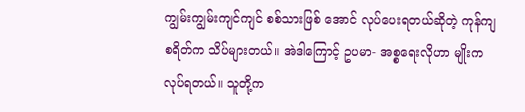ကျွမ်းကျွမ်းကျင်ကျင် စစ်သားဖြစ် အောင် လုပ်ပေးရတယ်ဆိုတဲ့ ကုန်ကျစရိတ်က သိပ်များတယ်။ အဲဒါကြောင့် ဥပမာ- အစ္စရေးလိုဟာ မျိုးက လုပ်ရတယ်။ သူတို့က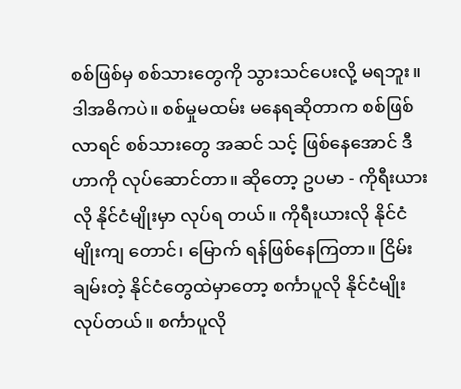စစ်ဖြစ်မှ စစ်သားတွေကို သွားသင်ပေးလို့ မရဘူး။ ဒါအဓိကပဲ။ စစ်မှုမထမ်း မနေရဆိုတာက စစ်ဖြစ်လာရင် စစ်သားတွေ အဆင် သင့် ဖြစ်နေအောင် ဒီဟာကို လုပ်ဆောင်တာ။ ဆိုတော့ ဥပမာ - ကိုရီးယားလို နိုင်ငံမျိုးမှာ လုပ်ရ တယ်။ ကိုရီးယားလို နိုင်ငံမျိုးကျ တောင်၊ မြောက် ရန်ဖြစ်နေကြတာ။ ငြိမ်းချမ်းတဲ့ နိုင်ငံတွေထဲမှာတော့ စင်္ကာပူလို နိုင်ငံမျိုး လုပ်တယ်။ စင်္ကာပူလို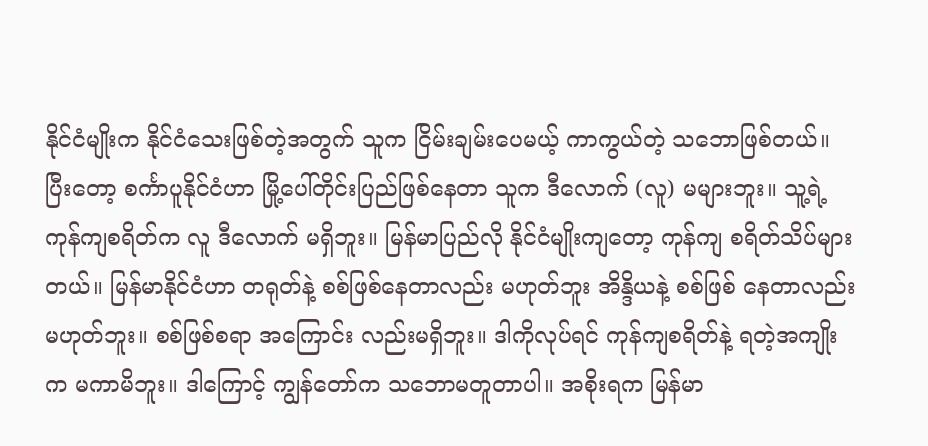နိုင်ငံမျိုးက နိုင်ငံသေးဖြစ်တဲ့အတွက် သူက ငြိမ်းချမ်းပေမယ့် ကာကွယ်တဲ့ သဘောဖြစ်တယ်။ ပြီးတော့ စင်္ကာပူနိုင်ငံဟာ မြို့ပေါ်တိုင်းပြည်ဖြစ်နေတာ သူက ဒီလောက် (လူ) မများဘူး။ သူ့ရဲ့ ကုန်ကျစရိတ်က လူ ဒီလောက် မရှိဘူး။ မြန်မာပြည်လို နိုင်ငံမျိုးကျတော့ ကုန်ကျ စရိတ်သိပ်များတယ်။ မြန်မာနိုင်ငံဟာ တရုတ်နဲ့ စစ်ဖြစ်နေတာလည်း မဟုတ်ဘူး အိန္ဒိယနဲ့ စစ်ဖြစ် နေတာလည်း မဟုတ်ဘူး။ စစ်ဖြစ်စရာ အကြောင်း လည်းမရှိဘူး။ ဒါကိုလုပ်ရင် ကုန်ကျစရိတ်နဲ့ ရတဲ့အကျိုးက မကာမိဘူး။ ဒါကြောင့် ကျွန်တော်က သဘောမတူတာပါ။ အစိုးရက မြန်မာ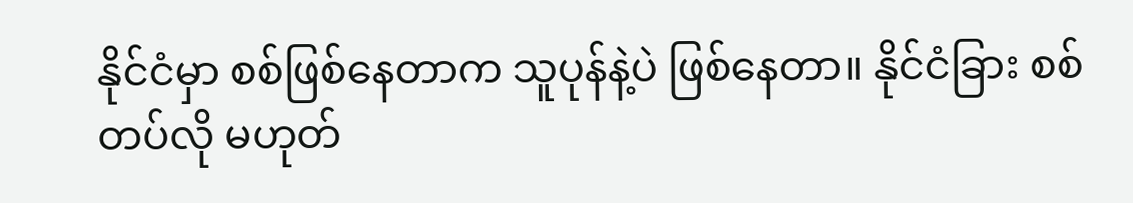နိုင်ငံမှာ စစ်ဖြစ်နေတာက သူပုန်နဲ့ပဲ ဖြစ်နေတာ။ နိုင်ငံခြား စစ်တပ်လို မဟုတ်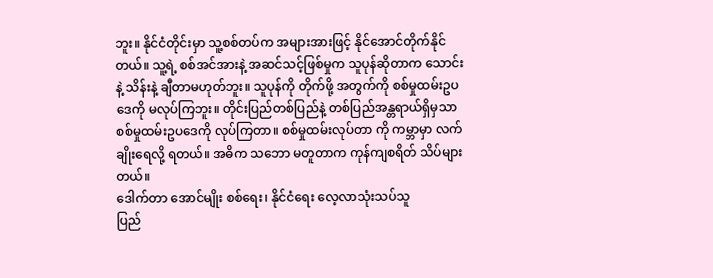ဘူး။ နိုင်ငံတိုင်းမှာ သူ့စစ်တပ်က အများအားဖြင့် နိုင်အောင်တိုက်နိုင်တယ်။ သူ့ရဲ့ စစ်အင်အားနဲ့ အဆင်သင့်ဖြစ်မှုက သူပုန်ဆိုတာက သောင်းနဲ့ သိန်းနဲ့ ချီတာမဟုတ်ဘူး။ သူပုန်ကို တိုက်ဖို့ အတွက်ကို စစ်မှုထမ်းဥပဒေကို မလုပ်ကြဘူး။ တိုင်းပြည်တစ်ပြည်နဲ့ တစ်ပြည်အန္တရာယ်ရှိမှသာ စစ်မှုထမ်းဥပဒေကို လုပ်ကြတာ။ စစ်မှုထမ်းလုပ်တာ ကို ကမ္ဘာမှာ လက်ချိုးရေလို့ ရတယ်။ အဓိက သဘော မတူတာက ကုန်ကျစရိတ် သိပ်များတယ်။
ဒေါက်တာ အောင်မျိုး စစ်ရေး၊ နိုင်ငံရေး လေ့လာသုံးသပ်သူ
ပြည်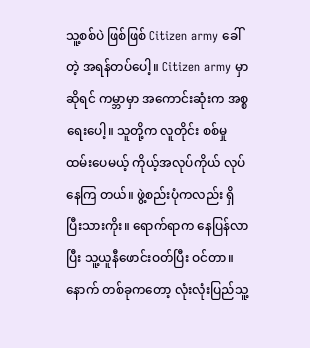သူ့စစ်ပဲ ဖြစ်ဖြစ် Citizen army ခေါ်တဲ့ အရန်တပ်ပေါ့။ Citizen army မှာဆိုရင် ကမ္ဘာမှာ အကောင်းဆုံးက အစ္စရေးပေါ့။ သူတို့က လူတိုင်း စစ်မှုထမ်းပေမယ့် ကိုယ့်အလုပ်ကိုယ် လုပ်နေကြ တယ်။ ဖွဲ့စည်းပုံကလည်း ရှိပြီးသားကိုး။ ရောက်ရာက နေပြန်လာပြီး သူ့ယူနီဖောင်းဝတ်ပြီး ဝင်တာ။ နောက် တစ်ခုကတော့ လုံးလုံးပြည်သူ့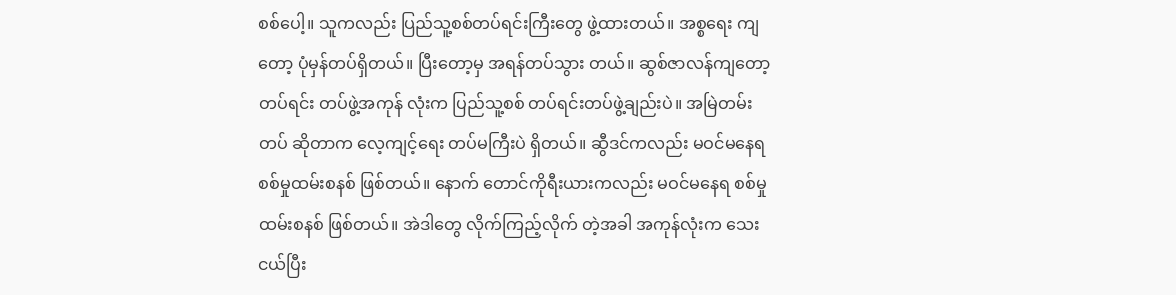စစ်ပေါ့။ သူကလည်း ပြည်သူ့စစ်တပ်ရင်းကြီးတွေ ဖွဲ့ထားတယ်။ အစ္စရေး ကျတော့ ပုံမှန်တပ်ရှိတယ်။ ပြီးတော့မှ အရန်တပ်သွား တယ်။ ဆွစ်ဇာလန်ကျတော့ တပ်ရင်း တပ်ဖွဲ့အကုန် လုံးက ပြည်သူ့စစ် တပ်ရင်းတပ်ဖွဲ့ချည်းပဲ။ အမြဲတမ်း တပ် ဆိုတာက လေ့ကျင့်ရေး တပ်မကြီးပဲ ရှိတယ်။ ဆွီဒင်ကလည်း မဝင်မနေရ စစ်မှုထမ်းစနစ် ဖြစ်တယ်။ နောက် တောင်ကိုရီးယားကလည်း မဝင်မနေရ စစ်မှုထမ်းစနစ် ဖြစ်တယ်။ အဲဒါတွေ လိုက်ကြည့်လိုက် တဲ့အခါ အကုန်လုံးက သေးငယ်ပြီး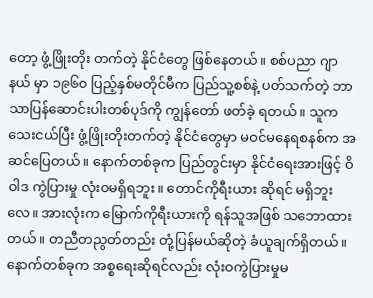တော့ ဖွံ့ဖြိုးတိုး တက်တဲ့ နိုင်ငံတွေ ဖြစ်နေတယ်။ စစ်ပညာ ဂျာနယ် မှာ ၁၉၆၀ ပြည့်နှစ်မတိုင်မီက ပြည်သူ့စစ်နဲ့ ပတ်သက်တဲ့ ဘာသာပြန်ဆောင်းပါးတစ်ပုဒ်ကို ကျွန်တော် ဖတ်ခဲ့ ရတယ်။ သူကသေးငယ်ပြီး ဖွံ့ဖြိုးတိုးတက်တဲ့ နိုင်ငံတွေမှာ မဝင်မနေရစနစ်က အဆင်ပြေတယ်။ နောက်တစ်ခုက ပြည်တွင်းမှာ နိုင်ငံရေးအားဖြင့် ဝိဝါဒ ကွဲပြားမှု လုံးဝမရှိရဘူး။ တောင်ကိုရီးယား ဆိုရင် မရှိဘူးလေ။ အားလုံးက မြောက်ကိုရီးယားကို ရန်သူအဖြစ် သဘောထားတယ်။ တညီတညွတ်တည်း တုံ့ပြန်မယ်ဆိုတဲ့ ခံယူချက်ရှိတယ်။ နောက်တစ်ခုက အစ္စရေးဆိုရင်လည်း လုံးဝကွဲပြားမှုမ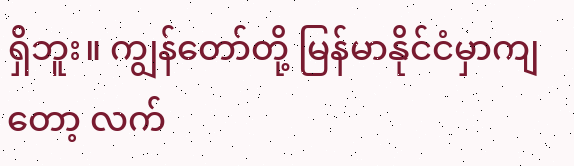ရှိဘူး။ ကျွန်တော်တို့ မြန်မာနိုင်ငံမှာကျတော့ လက်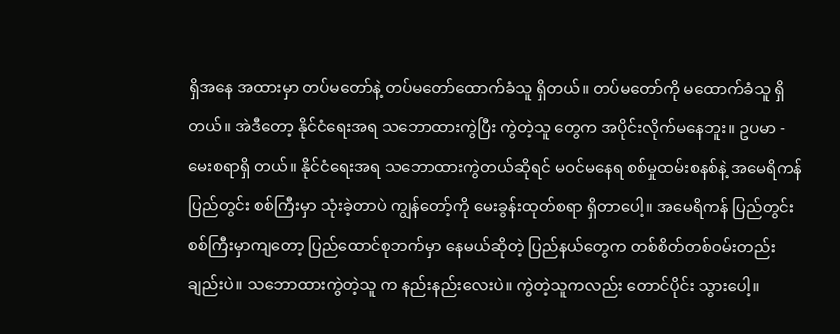ရှိအနေ အထားမှာ တပ်မတော်နဲ့ တပ်မတော်ထောက်ခံသူ ရှိတယ်။ တပ်မတော်ကို မထောက်ခံသူ ရှိတယ်။ အဲဒီတော့ နိုင်ငံရေးအရ သဘောထားကွဲပြီး ကွဲတဲ့သူ တွေက အပိုင်းလိုက်မနေဘူး။ ဥပမာ - မေးစရာရှိ တယ်။ နိုင်ငံရေးအရ သဘောထားကွဲတယ်ဆိုရင် မဝင်မနေရ စစ်မှုထမ်းစနစ်နဲ့ အမေရိကန် ပြည်တွင်း စစ်ကြီးမှာ သုံးခဲ့တာပဲ ကျွန်တော့်ကို မေးခွန်းထုတ်စရာ ရှိတာပေါ့။ အမေရိကန် ပြည်တွင်းစစ်ကြီးမှာကျတော့ ပြည်ထောင်စုဘက်မှာ နေမယ်ဆိုတဲ့ ပြည်နယ်တွေက တစ်စိတ်တစ်ဝမ်းတည်းချည်းပဲ။ သဘောထားကွဲတဲ့သူ က နည်းနည်းလေးပဲ။ ကွဲတဲ့သူကလည်း တောင်ပိုင်း သွားပေါ့။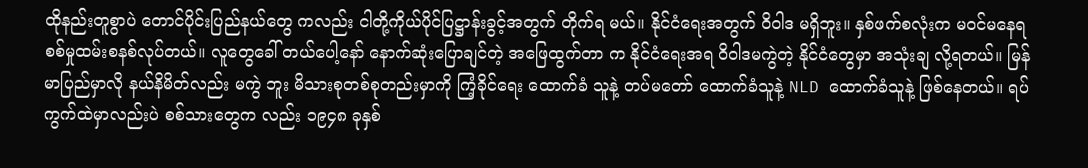ထိုနည်းတူစွာပဲ တောင်ပိုင်းပြည်နယ်တွေ ကလည်း ငါတို့ကိုယ်ပိုင်ပြဋ္ဌာန်းခွင့်အတွက် တိုက်ရ မယ်။ နိုင်ငံရေးအတွက် ဝိဝါဒ မရှိဘူး။ နှစ်ဖက်စလုံးက မဝင်မနေရ စစ်မှုထမ်းစနစ်လုပ်တယ်။ လူတွေခေါ် တယ်ပေါ့နော် နောက်ဆုံးပြောချင်တဲ့ အဖြေထွက်တာ က နိုင်ငံရေးအရ ဝိဝါဒမကွဲတဲ့ နိုင်ငံတွေမှာ အသုံးချ လို့ရတယ်။ မြန်မာပြည်မှာလို နယ်နိမိတ်လည်း မကွဲ ဘူး မိသားစုတစ်စုတည်းမှာကို ကြံ့ခိုင်ရေး ထောက်ခံ သူနဲ့ တပ်မတော် ထောက်ခံသူနဲ့ NLD ထောက်ခံသူနဲ့ ဖြစ်နေတယ်။ ရပ်ကွက်ထဲမှာလည်းပဲ စစ်သားတွေက လည်း ၁၉၄၈ ခုနှစ်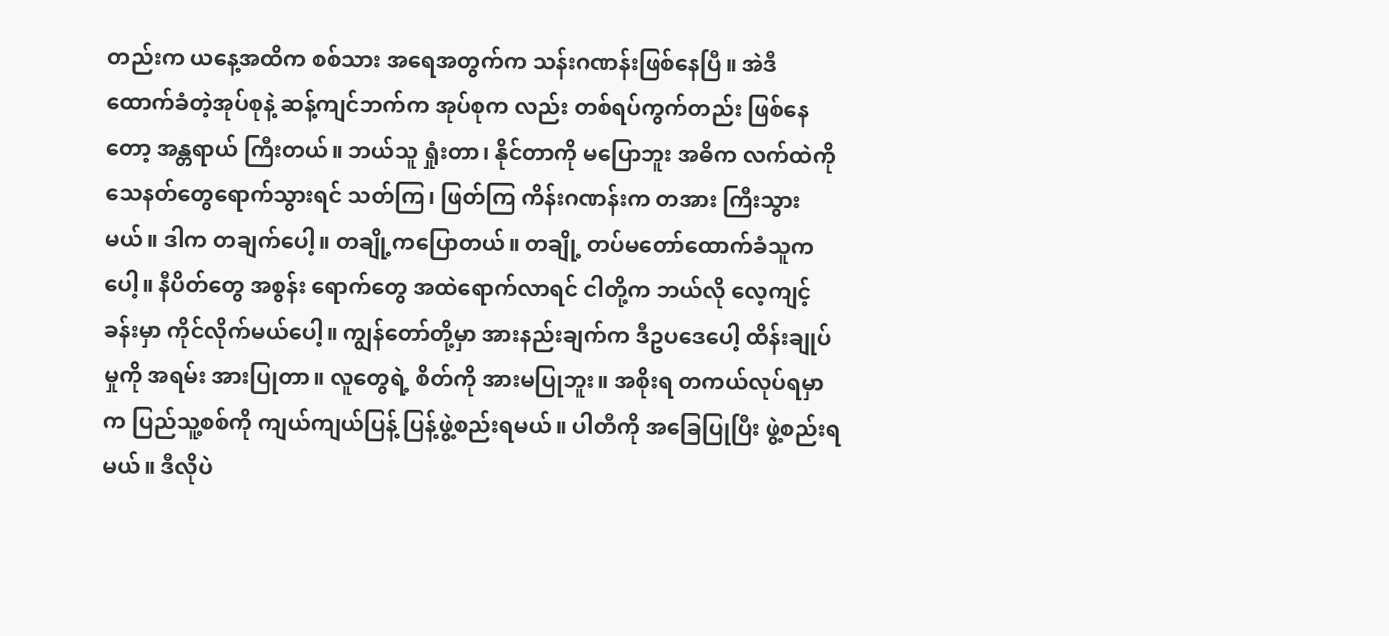တည်းက ယနေ့အထိက စစ်သား အရေအတွက်က သန်းဂဏန်းဖြစ်နေပြီ။ အဲဒီ ထောက်ခံတဲ့အုပ်စုနဲ့ ဆန့်ကျင်ဘက်က အုပ်စုက လည်း တစ်ရပ်ကွက်တည်း ဖြစ်နေတော့ အန္တရာယ် ကြီးတယ်။ ဘယ်သူ ရှုံးတာ၊ နိုင်တာကို မပြောဘူး အဓိက လက်ထဲကို သေနတ်တွေရောက်သွားရင် သတ်ကြ၊ ဖြတ်ကြ ကိန်းဂဏန်းက တအား ကြီးသွား မယ်။ ဒါက တချက်ပေါ့။ တချို့ကပြောတယ်။ တချို့ တပ်မတော်ထောက်ခံသူကပေါ့။ နီပိတ်တွေ အစွန်း ရောက်တွေ အထဲရောက်လာရင် ငါတို့က ဘယ်လို လေ့ကျင့်ခန်းမှာ ကိုင်လိုက်မယ်ပေါ့။ ကျွန်တော်တို့မှာ အားနည်းချက်က ဒီဥပဒေပေါ့ ထိန်းချုပ်မှုကို အရမ်း အားပြုတာ။ လူတွေရဲ့ စိတ်ကို အားမပြုဘူး။ အစိုးရ တကယ်လုပ်ရမှာက ပြည်သူ့စစ်ကို ကျယ်ကျယ်ပြန့် ပြန့်ဖွဲ့စည်းရမယ်။ ပါတီကို အခြေပြုပြီး ဖွဲ့စည်းရမယ်။ ဒီလိုပဲ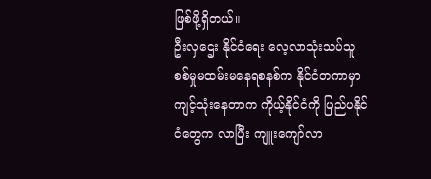ဖြစ်ဖို့ရှိတယ်။
ဦးလှဌေး နိုင်ငံရေး လေ့လာသုံးသပ်သူ
စစ်မှုမထမ်းမနေရစနစ်က နိုင်ငံတကာမှာ ကျင့်သုံးနေတာက ကိုယ့်နိုင်ငံကို ပြည်ပနိုင်ငံတွေက လာပြီး ကျူးကျော်လာ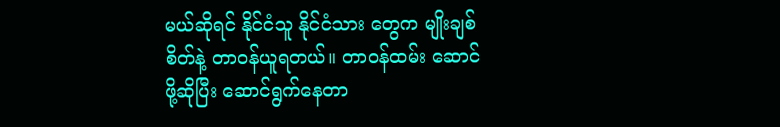မယ်ဆိုရင် နိုင်ငံသူ နိုင်ငံသား တွေက မျိုးချစ်စိတ်နဲ့ တာဝန်ယူရတယ်။ တာဝန်ထမ်း ဆောင်ဖို့ဆိုပြီး ဆောင်ရွက်နေတာ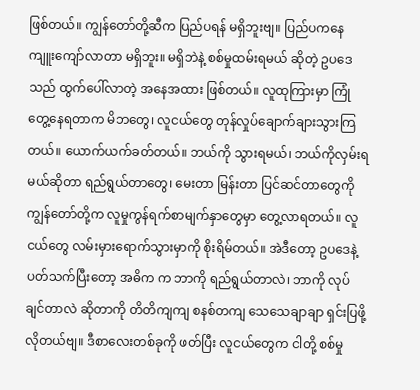ဖြစ်တယ်။ ကျွန်တော်တို့ဆီက ပြည်ပရန် မရှိဘူးဗျ။ ပြည်ပကနေ ကျူးကျော်လာတာ မရှိဘူး။ မရှိဘဲနဲ့ စစ်မှုထမ်းရမယ် ဆိုတဲ့ ဥပဒေသည် ထွက်ပေါ်လာတဲ့ အနေအထား ဖြစ်တယ်။ လူထုကြားမှာ ကြုံတွေ့နေရတာက မိဘတွေ၊ လူငယ်တွေ တုန်လှုပ်ချောက်ချားသွားကြ တယ်။ ယောက်ယက်ခတ်တယ်။ ဘယ်ကို သွားရမယ်၊ ဘယ်ကိုလှမ်းရမယ်ဆိုတာ ရည်ရွယ်တာတွေ၊ မေးတာ မြန်းတာ ပြင်ဆင်တာတွေကို ကျွန်တော်တို့က လူမှုကွန်ရက်စာမျက်နှာတွေမှာ တွေ့လာရတယ်။ လူငယ်တွေ လမ်းမှားရောက်သွားမှာကို စိုးရိမ်တယ်။ အဲဒီတော့ ဥပဒေနဲ့ပတ်သက်ပြီးတော့ အဓိက က ဘာကို ရည်ရွယ်တာလဲ၊ ဘာကို လုပ်ချင်တာလဲ ဆိုတာကို တိတိကျကျ စနစ်တကျ သေသေချာချာ ရှင်းပြဖို့လိုတယ်ဗျ။ ဒီစာလေးတစ်ခုကို ဖတ်ပြီး လူငယ်တွေက ငါတို့ စစ်မှု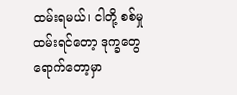ထမ်းရမယ်၊ ငါတို့ စစ်မှုထမ်းရင်တော့ ဒုက္ခတွေ ရောက်တော့မှာ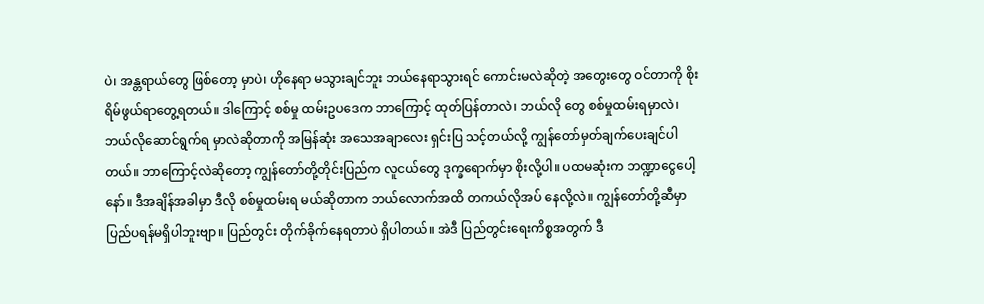ပဲ၊ အန္တရာယ်တွေ ဖြစ်တော့ မှာပဲ၊ ဟိုနေရာ မသွားချင်ဘူး ဘယ်နေရာသွားရင် ကောင်းမလဲဆိုတဲ့ အတွေးတွေ ဝင်တာကို စိုးရိမ်ဖွယ်ရာတွေ့ရတယ်။ ဒါကြောင့် စစ်မှု ထမ်းဥပဒေက ဘာကြောင့် ထုတ်ပြန်တာလဲ၊ ဘယ်လို တွေ စစ်မှုထမ်းရမှာလဲ၊ ဘယ်လိုဆောင်ရွက်ရ မှာလဲဆိုတာကို အမြန်ဆုံး အသေအချာလေး ရှင်းပြ သင့်တယ်လို့ ကျွန်တော်မှတ်ချက်ပေးချင်ပါတယ်။ ဘာကြောင့်လဲဆိုတော့ ကျွန်တော်တို့တိုင်းပြည်က လူငယ်တွေ ဒုက္ခရောက်မှာ စိုးလို့ပါ။ ပထမဆုံးက ဘဏ္ဍာငွေပေါ့နော်။ ဒီအချိန်အခါမှာ ဒီလို စစ်မှုထမ်းရ မယ်ဆိုတာက ဘယ်လောက်အထိ တကယ်လိုအပ် နေလို့လဲ။ ကျွန်တော်တို့ဆီမှာ ပြည်ပရန်မရှိပါဘူးဗျာ။ ပြည်တွင်း တိုက်ခိုက်နေရတာပဲ ရှိပါတယ်။ အဲဒီ ပြည်တွင်းရေးကိစ္စအတွက် ဒီ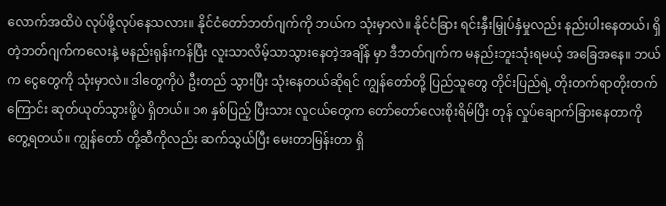လောက်အထိပဲ လုပ်ဖို့လုပ်နေသလား။ နိုင်ငံတော်ဘတ်ဂျက်ကို ဘယ်က သုံးမှာလဲ။ နိုင်ငံခြား ရင်းနှီးမြှုပ်နှံမှုလည်း နည်းပါးနေတယ်၊ ရှိတဲ့ဘတ်ဂျက်ကလေးနဲ့ မနည်းရုန်းကန်ပြီး လူးသာလိမ့်သာသွားနေတဲ့အချိန် မှာ ဒီဘတ်ဂျက်က မနည်းဘူးသုံးရမယ့် အခြေအနေ။ ဘယ်က ငွေတွေကို သုံးမှာလဲ။ ဒါတွေကိုပဲ ဦးတည် သွားပြီး သုံးနေတယ်ဆိုရင် ကျွန်တော်တို့ ပြည်သူတွေ တိုင်းပြည်ရဲ့ တိုးတက်ရာတိုးတက်ကြောင်း ဆုတ်ယုတ်သွားဖို့ပဲ ရှိတယ်။ ၁၈ နှစ်ပြည့် ပြီးသား လူငယ်တွေက တော်တော်လေးစိုးရိမ်ပြီး တုန် လှုပ်ချောက်ခြားနေတာကို တွေ့ရတယ်။ ကျွန်တော် တို့ဆီကိုလည်း ဆက်သွယ်ပြီး မေးတာမြန်းတာ ရှိ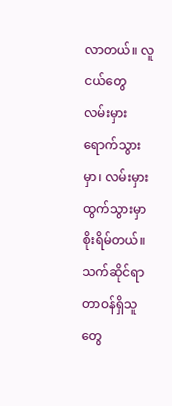လာတယ်။ လူငယ်တွေ လမ်းမှားရောက်သွားမှာ၊ လမ်းမှားထွက်သွားမှာ စိုးရိမ်တယ်။ သက်ဆိုင်ရာ တာဝန်ရှိသူတွေ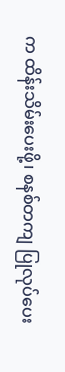က ထိန်းသိမ်းပေးဖို့၊ စနစ်တကျ ပြုလုပ်ပေး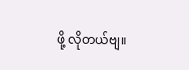ဖို့ လိုတယ်ဗျ။